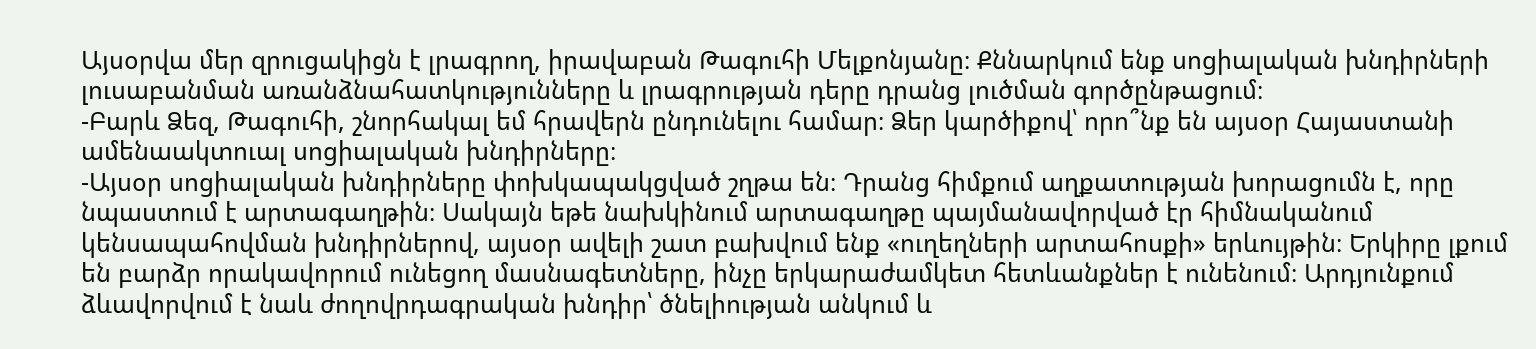Այսօրվա մեր զրուցակիցն է լրագրող, իրավաբան Թագուհի Մելքոնյանը։ Քննարկում ենք սոցիալական խնդիրների լուսաբանման առանձնահատկությունները և լրագրության դերը դրանց լուծման գործընթացում։
-Բարև Ձեզ, Թագուհի, շնորհակալ եմ հրավերն ընդունելու համար։ Ձեր կարծիքով՝ որո՞նք են այսօր Հայաստանի ամենաակտուալ սոցիալական խնդիրները։
-Այսօր սոցիալական խնդիրները փոխկապակցված շղթա են։ Դրանց հիմքում աղքատության խորացումն է, որը նպաստում է արտագաղթին։ Սակայն եթե նախկինում արտագաղթը պայմանավորված էր հիմնականում կենսապահովման խնդիրներով, այսօր ավելի շատ բախվում ենք «ուղեղների արտահոսքի» երևույթին։ Երկիրը լքում են բարձր որակավորում ունեցող մասնագետները, ինչը երկարաժամկետ հետևանքներ է ունենում։ Արդյունքում ձևավորվում է նաև ժողովրդագրական խնդիր՝ ծնելիության անկում և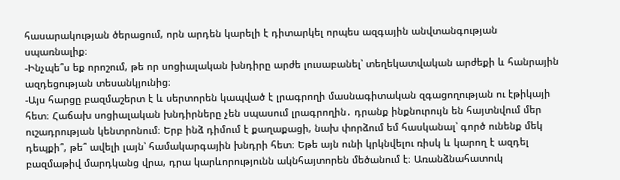հասարակության ծերացում, որն արդեն կարելի է դիտարկել որպես ազգային անվտանգության սպառնալիք։
-Ինչպե՞ս եք որոշում, թե որ սոցիալական խնդիրը արժե լուսաբանել՝ տեղեկատվական արժեքի և հանրային ազդեցության տեսանկյունից։
-Այս հարցը բազմաշերտ է և սերտորեն կապված է լրագրողի մասնագիտական զգացողության ու էթիկայի հետ։ Հաճախ սոցիալական խնդիրները չեն սպասում լրագրողին․ դրանք ինքնուրույն են հայտնվում մեր ուշադրության կենտրոնում։ Երբ ինձ դիմում է քաղաքացի, նախ փորձում եմ հասկանալ՝ գործ ունենք մեկ դեպքի՞, թե՞ ավելի լայն՝ համակարգային խնդրի հետ։ Եթե այն ունի կրկնվելու ռիսկ և կարող է ազդել բազմաթիվ մարդկանց վրա, դրա կարևորությունն ակնհայտորեն մեծանում է։ Առանձնահատուկ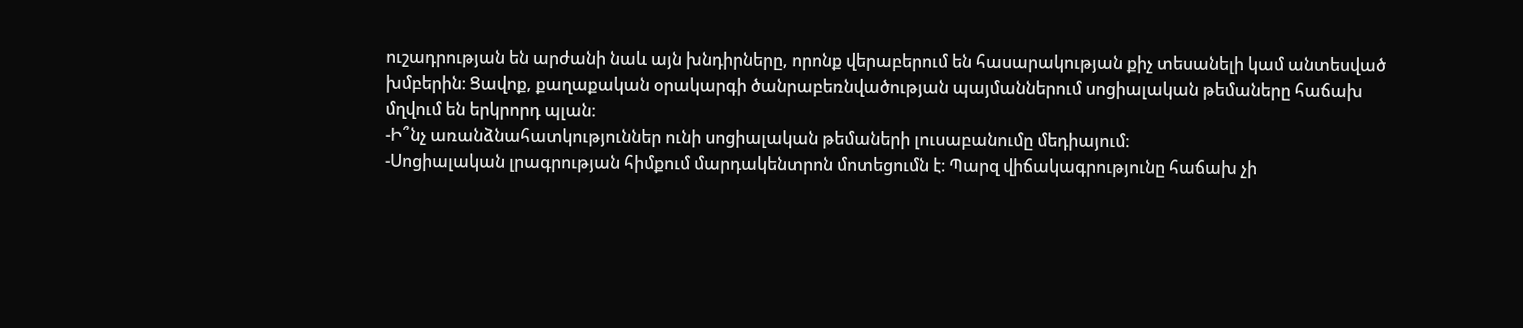ուշադրության են արժանի նաև այն խնդիրները, որոնք վերաբերում են հասարակության քիչ տեսանելի կամ անտեսված խմբերին։ Ցավոք, քաղաքական օրակարգի ծանրաբեռնվածության պայմաններում սոցիալական թեմաները հաճախ մղվում են երկրորդ պլան։
-Ի՞նչ առանձնահատկություններ ունի սոցիալական թեմաների լուսաբանումը մեդիայում։
-Սոցիալական լրագրության հիմքում մարդակենտրոն մոտեցումն է։ Պարզ վիճակագրությունը հաճախ չի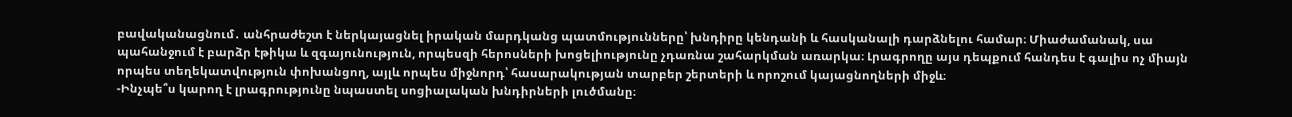բավականացնում․ անհրաժեշտ է ներկայացնել իրական մարդկանց պատմությունները՝ խնդիրը կենդանի և հասկանալի դարձնելու համար։ Միաժամանակ, սա պահանջում է բարձր էթիկա և զգայունություն, որպեսզի հերոսների խոցելիությունը չդառնա շահարկման առարկա։ Լրագրողը այս դեպքում հանդես է գալիս ոչ միայն որպես տեղեկատվություն փոխանցող, այլև որպես միջնորդ՝ հասարակության տարբեր շերտերի և որոշում կայացնողների միջև։
-Ինչպե՞ս կարող է լրագրությունը նպաստել սոցիալական խնդիրների լուծմանը։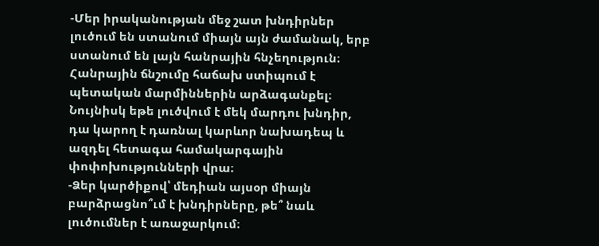-Մեր իրականության մեջ շատ խնդիրներ լուծում են ստանում միայն այն ժամանակ, երբ ստանում են լայն հանրային հնչեղություն։ Հանրային ճնշումը հաճախ ստիպում է պետական մարմիններին արձագանքել։ Նույնիսկ եթե լուծվում է մեկ մարդու խնդիր, դա կարող է դառնալ կարևոր նախադեպ և ազդել հետագա համակարգային փոփոխությունների վրա։
-Ձեր կարծիքով՝ մեդիան այսօր միայն բարձրացնո՞ւմ է խնդիրները, թե՞ նաև լուծումներ է առաջարկում։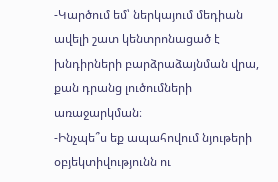-Կարծում եմ՝ ներկայում մեդիան ավելի շատ կենտրոնացած է խնդիրների բարձրաձայնման վրա, քան դրանց լուծումների առաջարկման։
-Ինչպե՞ս եք ապահովում նյութերի օբյեկտիվությունն ու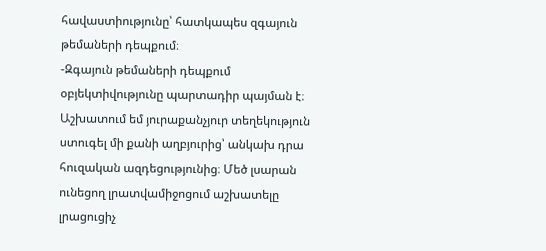հավաստիությունը՝ հատկապես զգայուն թեմաների դեպքում։
-Զգայուն թեմաների դեպքում օբյեկտիվությունը պարտադիր պայման է։ Աշխատում եմ յուրաքանչյուր տեղեկություն ստուգել մի քանի աղբյուրից՝ անկախ դրա հուզական ազդեցությունից։ Մեծ լսարան ունեցող լրատվամիջոցում աշխատելը լրացուցիչ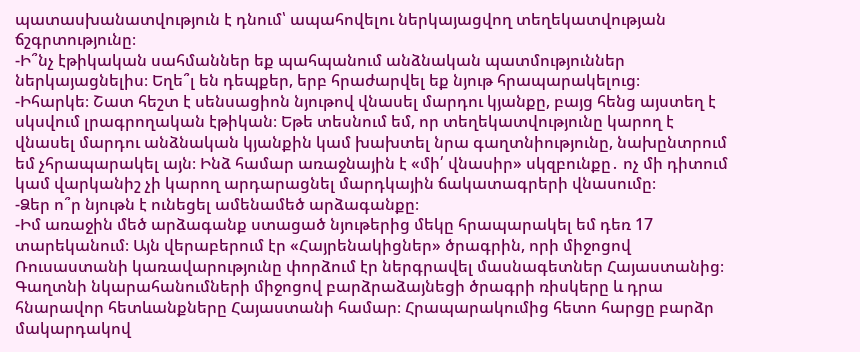պատասխանատվություն է դնում՝ ապահովելու ներկայացվող տեղեկատվության ճշգրտությունը։
-Ի՞նչ էթիկական սահմաններ եք պահպանում անձնական պատմություններ ներկայացնելիս։ Եղե՞լ են դեպքեր, երբ հրաժարվել եք նյութ հրապարակելուց։
-Իհարկե։ Շատ հեշտ է սենսացիոն նյութով վնասել մարդու կյանքը, բայց հենց այստեղ է սկսվում լրագրողական էթիկան։ Եթե տեսնում եմ, որ տեղեկատվությունը կարող է վնասել մարդու անձնական կյանքին կամ խախտել նրա գաղտնիությունը, նախընտրում եմ չհրապարակել այն։ Ինձ համար առաջնային է «մի՛ վնասիր» սկզբունքը․ ոչ մի դիտում կամ վարկանիշ չի կարող արդարացնել մարդկային ճակատագրերի վնասումը։
-Ձեր ո՞ր նյութն է ունեցել ամենամեծ արձագանքը։
-Իմ առաջին մեծ արձագանք ստացած նյութերից մեկը հրապարակել եմ դեռ 17 տարեկանում։ Այն վերաբերում էր «Հայրենակիցներ» ծրագրին, որի միջոցով Ռուսաստանի կառավարությունը փորձում էր ներգրավել մասնագետներ Հայաստանից։ Գաղտնի նկարահանումների միջոցով բարձրաձայնեցի ծրագրի ռիսկերը և դրա հնարավոր հետևանքները Հայաստանի համար։ Հրապարակումից հետո հարցը բարձր մակարդակով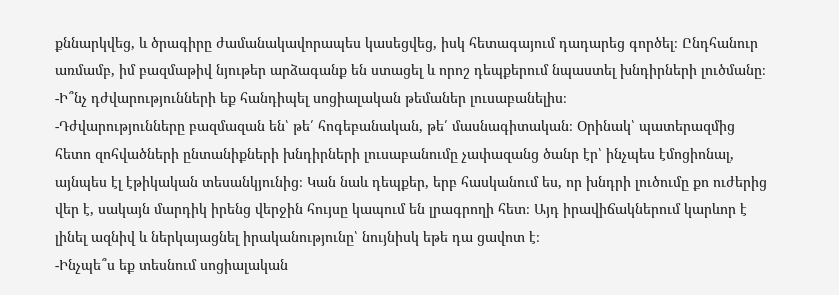քննարկվեց, և ծրագիրը ժամանակավորապես կասեցվեց, իսկ հետագայում դադարեց գործել։ Ընդհանուր առմամբ, իմ բազմաթիվ նյութեր արձագանք են ստացել և որոշ դեպքերում նպաստել խնդիրների լուծմանը։
-Ի՞նչ դժվարությունների եք հանդիպել սոցիալական թեմաներ լուսաբանելիս։
-Դժվարությունները բազմազան են՝ թե՛ հոգեբանական, թե՛ մասնագիտական։ Օրինակ՝ պատերազմից հետո զոհվածների ընտանիքների խնդիրների լուսաբանումը չափազանց ծանր էր՝ ինչպես էմոցիոնալ, այնպես էլ էթիկական տեսանկյունից։ Կան նաև դեպքեր, երբ հասկանում ես, որ խնդրի լուծումը քո ուժերից վեր է, սակայն մարդիկ իրենց վերջին հույսը կապում են լրագրողի հետ։ Այդ իրավիճակներում կարևոր է լինել ազնիվ և ներկայացնել իրականությունը՝ նույնիսկ եթե դա ցավոտ է։
-Ինչպե՞ս եք տեսնում սոցիալական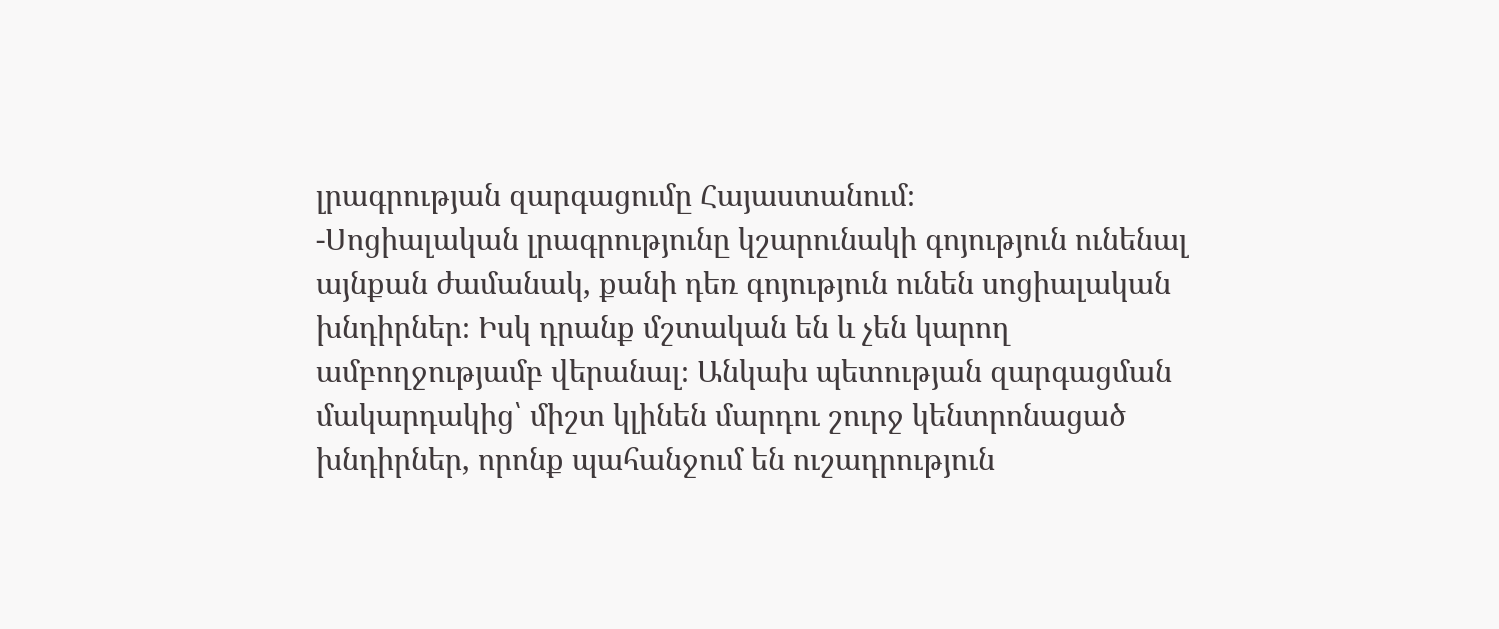լրագրության զարգացումը Հայաստանում։
-Սոցիալական լրագրությունը կշարունակի գոյություն ունենալ այնքան ժամանակ, քանի դեռ գոյություն ունեն սոցիալական խնդիրներ։ Իսկ դրանք մշտական են և չեն կարող ամբողջությամբ վերանալ։ Անկախ պետության զարգացման մակարդակից՝ միշտ կլինեն մարդու շուրջ կենտրոնացած խնդիրներ, որոնք պահանջում են ուշադրություն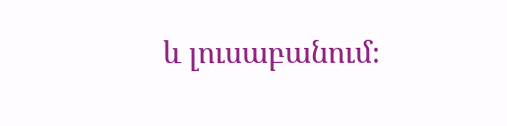և լուսաբանում։